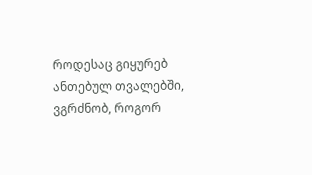როდესაც გიყურებ ანთებულ თვალებში,
ვგრძნობ, როგორ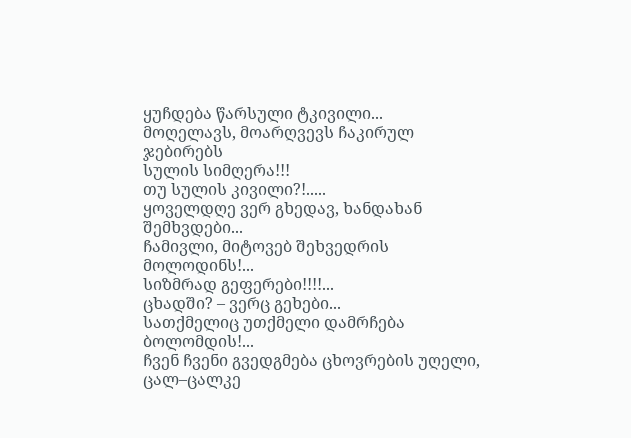ყუჩდება წარსული ტკივილი...
მოღელავს, მოარღვევს ჩაკირულ ჯებირებს
სულის სიმღერა!!!
თუ სულის კივილი?!.....
ყოველდღე ვერ გხედავ, ხანდახან შემხვდები...
ჩამივლი, მიტოვებ შეხვედრის მოლოდინს!...
სიზმრად გეფერები!!!!...
ცხადში? – ვერც გეხები...
სათქმელიც უთქმელი დამრჩება ბოლომდის!...
ჩვენ ჩვენი გვედგმება ცხოვრების უღელი,
ცალ–ცალკე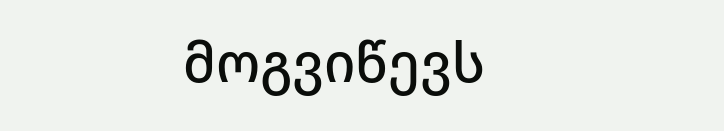მოგვიწევს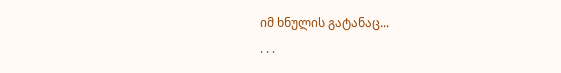იმ ხნულის გატანაც...
. . .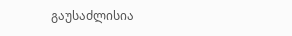გაუსაძლისია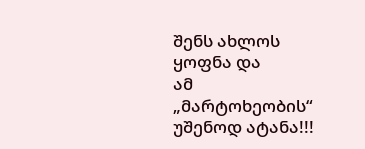შენს ახლოს ყოფნა და
ამ „მარტოხეობის“ უშენოდ ატანა!!!